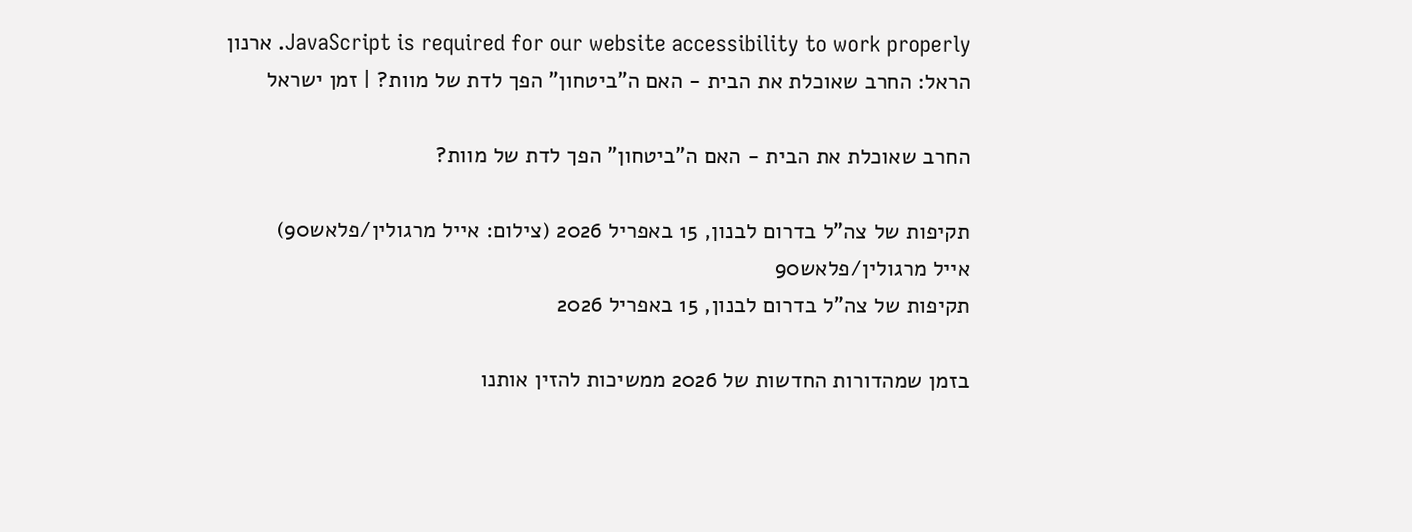JavaScript is required for our website accessibility to work properly. ארנון הראל: החרב שאוכלת את הבית - האם ה"ביטחון" הפך לדת של מוות? | זמן ישראל

החרב שאוכלת את הבית - האם ה"ביטחון" הפך לדת של מוות?

תקיפות של צה"ל בדרום לבנון, 15 באפריל 2026 (צילום: אייל מרגולין/פלאש90)
אייל מרגולין/פלאש90
תקיפות של צה"ל בדרום לבנון, 15 באפריל 2026

בזמן שמהדורות החדשות של 2026 ממשיכות להזין אותנו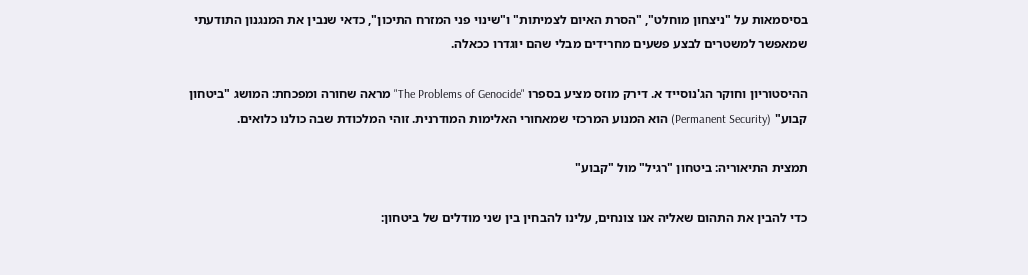בסיסמאות על "ניצחון מוחלט", "הסרת האיום לצמיתות" ו"שינוי פני המזרח התיכון", כדאי שנבין את המנגנון התודעתי שמאפשר למשטרים לבצע פשעים מחרידים מבלי שהם יוגדרו ככאלה.

ההיסטוריון וחוקר הג'נוסייד א. דירק מוזס מציע בספרו "The Problems of Genocide" מראה שחורה ומפכחת: המושג "ביטחון קבוע" (Permanent Security) הוא המנוע המרכזי שמאחורי האלימות המודרנית. זוהי המלכודת שבה כולנו כלואים.

תמצית התיאוריה: ביטחון "רגיל" מול "קבוע"

כדי להבין את התהום שאליה אנו צונחים, עלינו להבחין בין שני מודלים של ביטחון: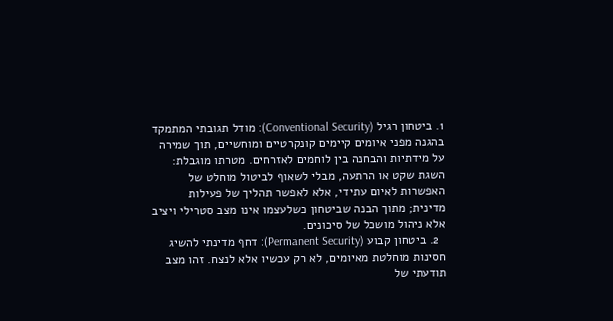1. ביטחון רגיל (Conventional Security): מודל תגובתי המתמקד בהגנה מפני איומים קיימים קונקרטיים ומוחשיים, תוך שמירה על מידתיות והבחנה בין לוחמים לאזרחים. מטרתו מוגבלת: השגת שקט או הרתעה, מבלי לשאוף לביטול מוחלט של האפשרות לאיום עתידי, אלא לאפשר תהליך של פעילות מדינית; מתוך הבנה שביטחון כשלעצמו אינו מצב סטרילי ויציב אלא ניהול מושכל של סיכונים.
  2. ביטחון קבוע (Permanent Security): דחף מדינתי להשיג חסינות מוחלטת מאיומים, לא רק עכשיו אלא לנצח. זהו מצב תודעתי של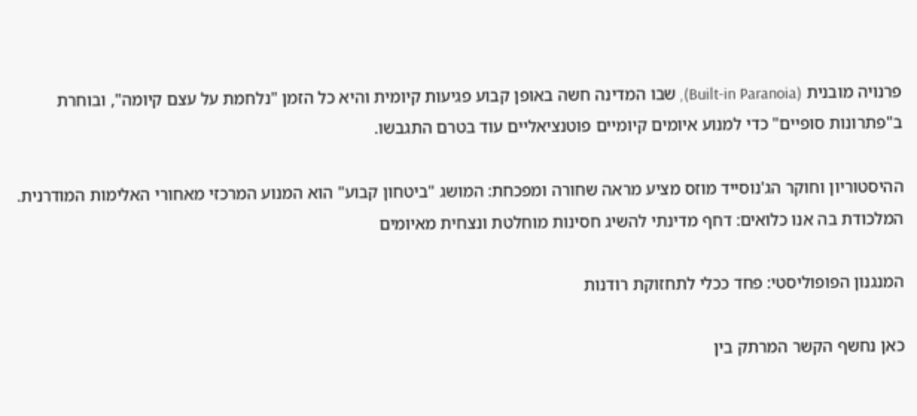פרנויה מובנית (Built-in Paranoia), שבו המדינה חשה באופן קבוע פגיעות קיומית והיא כל הזמן "נלחמת על עצם קיומה", ובוחרת ב"פתרונות סופיים" כדי למנוע איומים קיומיים פוטנציאליים עוד בטרם התגבשו.

ההיסטוריון וחוקר הג'נוסייד מוזס מציע מראה שחורה ומפכחת: המושג "ביטחון קבוע" הוא המנוע המרכזי מאחורי האלימות המודרנית. המלכודת בה אנו כלואים: דחף מדינתי להשיג חסינות מוחלטת ונצחית מאיומים

המנגנון הפופוליסטי: פחד ככלי לתחזוקת רודנות

כאן נחשף הקשר המרתק בין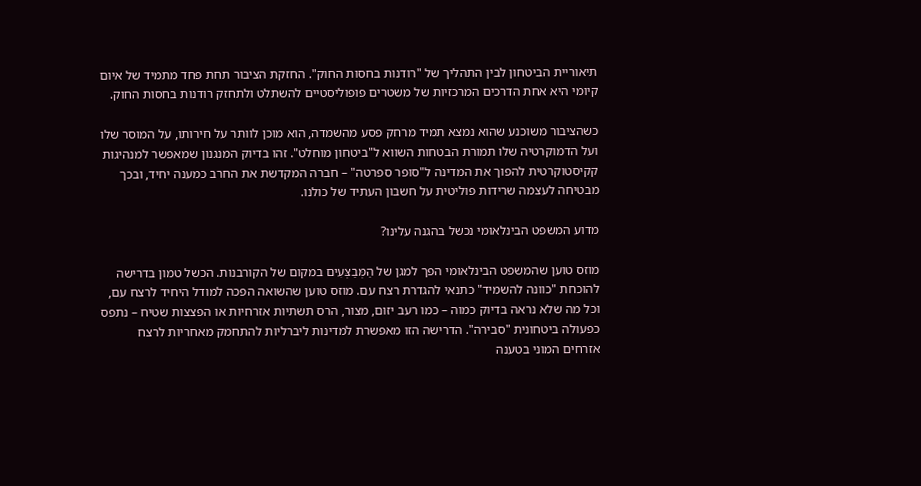תיאוריית הביטחון לבין התהליך של "רודנות בחסות החוק". החזקת הציבור תחת פחד מתמיד של איום קיומי היא אחת הדרכים המרכזיות של משטרים פופוליסטיים להשתלט ולתחזק רודנות בחסות החוק.

כשהציבור משוכנע שהוא נמצא תמיד מרחק פסע מהשמדה, הוא מוכן לוותר על חירותו, על המוסר שלו ועל הדמוקרטיה שלו תמורת הבטחות השווא ל"ביטחון מוחלט". זהו בדיוק המנגנון שמאפשר למנהיגות קקיסטוקרטית להפוך את המדינה ל"סופר ספרטה" – חברה המקדשת את החרב כמענה יחיד, ובכך מבטיחה לעצמה שרידות פוליטית על חשבון העתיד של כולנו.

מדוע המשפט הבינלאומי נכשל בהגנה עלינו?

מוזס טוען שהמשפט הבינלאומי הפך למגן של הַמְּבַצְּעִים במקום של הקורבנות. הכשל טמון בדרישה להוכחת "כוונה להשמיד" כתנאי להגדרת רצח עם. מוזס טוען שהשואה הפכה למודל היחיד לרצח עם, וכל מה שלא נראה בדיוק כמוה – כמו רעב יזום, מצור, הרס תשתיות אזרחיות או הפצצות שטיח – נתפס כפעולה ביטחונית "סבירה". הדרישה הזו מאפשרת למדינות ליברליות להתחמק מאחריות לרצח אזרחים המוני בטענה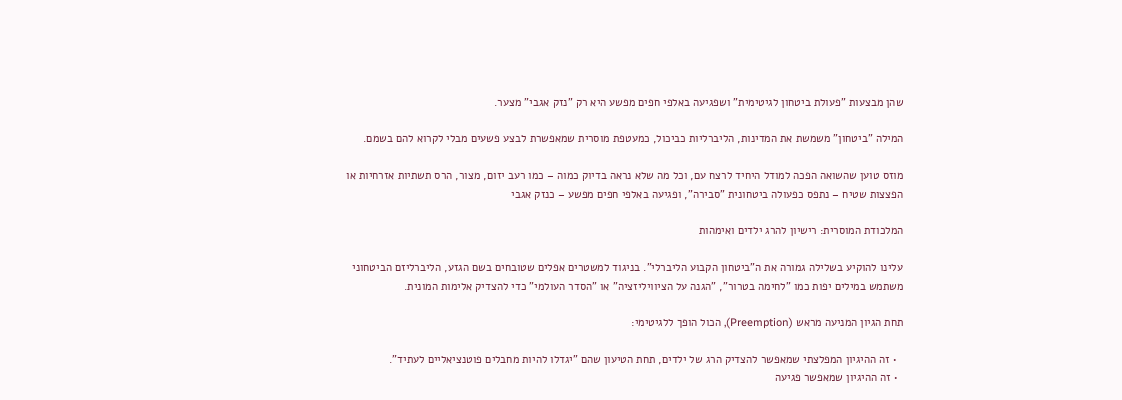שהן מבצעות "פעולת ביטחון לגיטימית" ושפגיעה באלפי חפים מפשע היא רק "נזק אגבי" מצער.

המילה "ביטחון" משמשת את המדינות, הליברליות כביכול, כמעטפת מוסרית שמאפשרת לבצע פשעים מבלי לקרוא להם בשמם.

מוזס טוען שהשואה הפכה למודל היחיד לרצח עם, וכל מה שלא נראה בדיוק כמוה – כמו רעב יזום, מצור, הרס תשתיות אזרחיות או הפצצות שטיח – נתפס כפעולה ביטחונית "סבירה", ופגיעה באלפי חפים מפשע – כנזק אגבי

המלכודת המוסרית: רישיון להרג ילדים ואימהות

עלינו להוקיע בשלילה גמורה את ה"ביטחון הקבוע הליברלי". בניגוד למשטרים אפלים שטובחים בשם הגזע, הליברליזם הביטחוני משתמש במילים יפות כמו "לחימה בטרור", "הגנה על הציוויליזציה" או "הסדר העולמי" כדי להצדיק אלימות המונית.

תחת הגיון המניעה מראש (Preemption), הכול הופך ללגיטימי:

  • זה ההיגיון המפלצתי שמאפשר להצדיק הרג של ילדים, תחת הטיעון שהם "יגדלו להיות מחבלים פוטנציאליים לעתיד".
  • זה ההיגיון שמאפשר פגיעה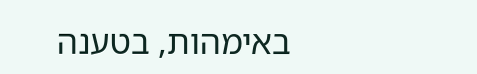באימהות, בטענה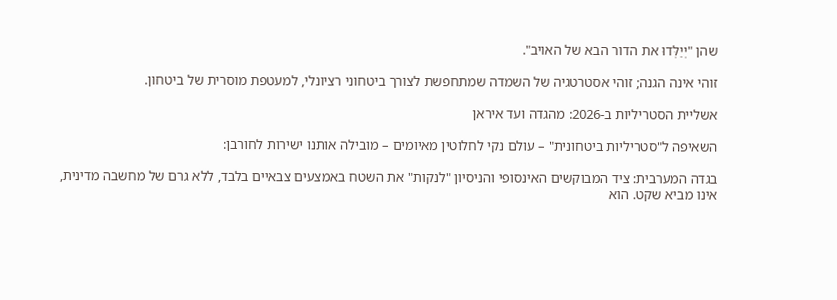שהן "יְיַלְּדוּ את הדור הבא של האויב".

זוהי אינה הגנה; זוהי אסטרטגיה של השמדה שמתחפשת לצורך ביטחוני רציונלי, למעטפת מוסרית של ביטחון.

אשליית הסטריליות ב-2026: מהגדה ועד איראן

השאיפה ל"סטריליות ביטחונית" – עולם נקי לחלוטין מאיומים – מובילה אותנו ישירות לחורבן:

בגדה המערבית: ציד המבוקשים האינסופי והניסיון "לנקות" את השטח באמצעים צבאיים בלבד, ללא גרם של מחשבה מדינית, אינו מביא שקט. הוא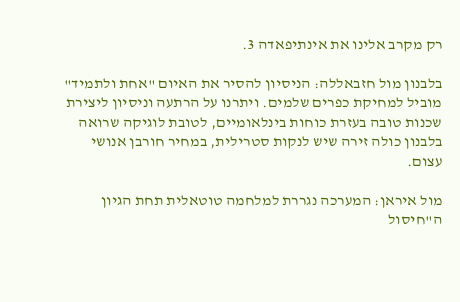רק מקרב אלינו את אינתיפאדה 3.

בלבנון מול חזבאללה: הניסיון להסיר את האיום "אחת ולתמיד" מוביל למחיקת כפרים שלמים. ויתרנו על הרתעה וניסיון ליצירת שכנות טובה בעזרת כוחות בינלאומיים, לטובת לוגיקה שרואה בלבנון כולה זירה שיש לנקות סטרילית, במחיר חורבן אנושי עצום.

מול איראן: המערכה נגררת למלחמה טוטאלית תחת הגיון ה"חיסול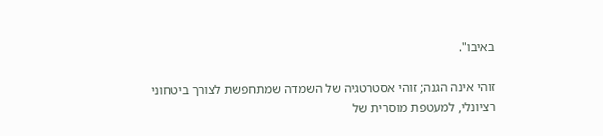באיבו".

זוהי אינה הגנה; זוהי אסטרטגיה של השמדה שמתחפשת לצורך ביטחוני רציונלי, למעטפת מוסרית של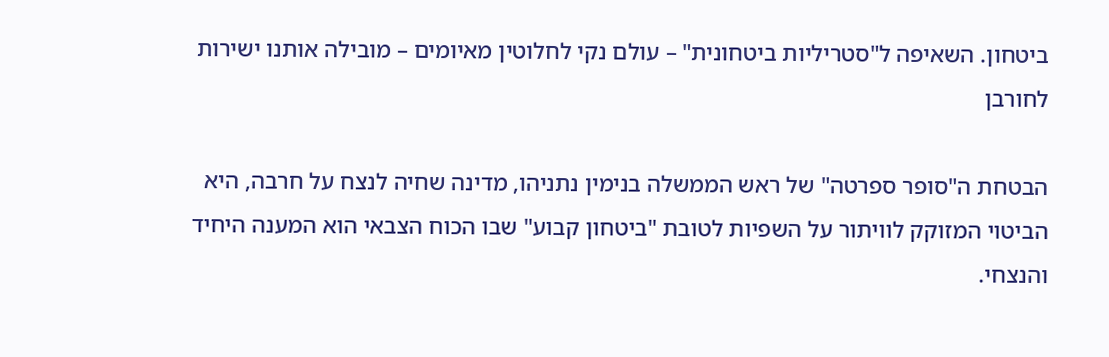ביטחון. השאיפה ל"סטריליות ביטחונית" – עולם נקי לחלוטין מאיומים – מובילה אותנו ישירות לחורבן

הבטחת ה"סופר ספרטה" של ראש הממשלה בנימין נתניהו, מדינה שחיה לנצח על חרבה, היא הביטוי המזוקק לוויתור על השפיות לטובת "ביטחון קבוע" שבו הכוח הצבאי הוא המענה היחיד והנצחי.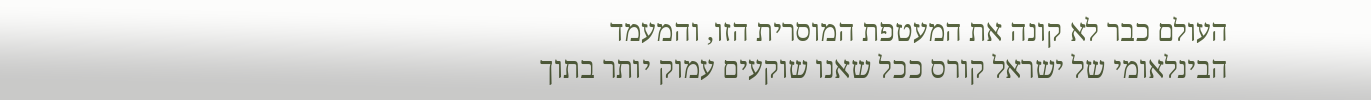העולם כבר לא קונה את המעטפת המוסרית הזו, והמעמד הבינלאומי של ישראל קורס ככל שאנו שוקעים עמוק יותר בתוך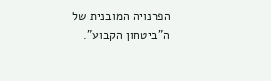הפרנויה המובנית של ה"ביטחון הקבוע".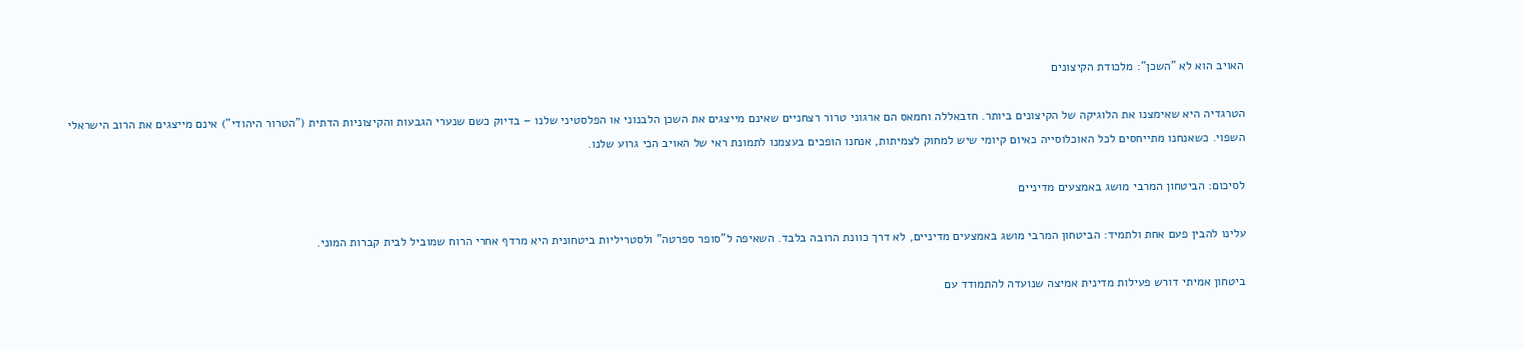האויב הוא לא "השכן": מלכודת הקיצונים

הטרגדיה היא שאימצנו את הלוגיקה של הקיצונים ביותר. חזבאללה וחמאס הם ארגוני טרור רצחניים שאינם מייצגים את השכן הלבנוני או הפלסטיני שלנו – בדיוק כשם שנערי הגבעות והקיצוניות הדתית ("הטרור היהודי") אינם מייצגים את הרוב הישראלי השפוי. כשאנחנו מתייחסים לכל האוכלוסייה כאיום קיומי שיש למחוק לצמיתות, אנחנו הופכים בעצמנו לתמונת ראי של האויב הכי גרוע שלנו.

לסיכום: הביטחון המרבי מושג באמצעים מדיניים

עלינו להבין פעם אחת ולתמיד: הביטחון המרבי מושג באמצעים מדיניים, לא דרך כוונת הרובה בלבד. השאיפה ל"סופר ספרטה" ולסטריליות ביטחונית היא מרדף אחרי הרוח שמוביל לבית קברות המוני.

ביטחון אמיתי דורש פעילות מדינית אמיצה שנועדה להתמודד עם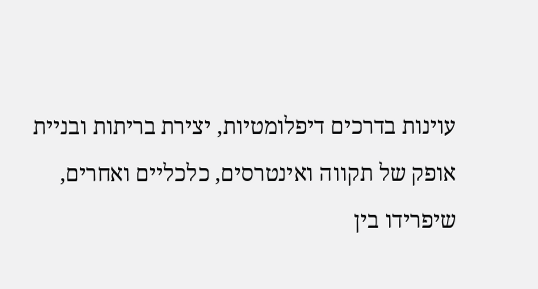עוינות בדרכים דיפלומטיות, יצירת בריתות ובניית אופק של תקווה ואינטרסים, כלכליים ואחרים, שיפרידו בין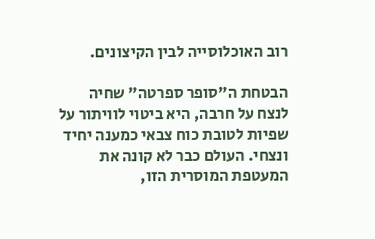רוב האוכלוסייה לבין הקיצונים.

הבטחת ה"סופר ספרטה" שחיה לנצח על חרבה, היא ביטוי לוויתור על שפיות לטובת כוח צבאי כמענה יחיד ונצחי. העולם כבר לא קונה את המעטפת המוסרית הזו,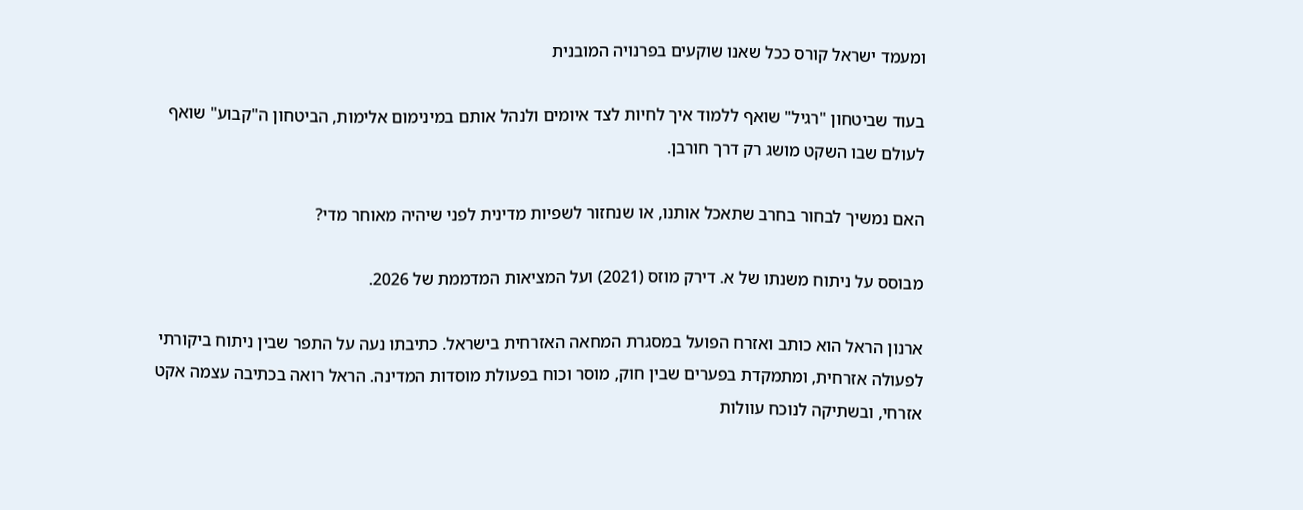ומעמד ישראל קורס ככל שאנו שוקעים בפרנויה המובנית

בעוד שביטחון "רגיל" שואף ללמוד איך לחיות לצד איומים ולנהל אותם במינימום אלימות, הביטחון ה"קבוע" שואף לעולם שבו השקט מושג רק דרך חורבן.

האם נמשיך לבחור בחרב שתאכל אותנו, או שנחזור לשפיות מדינית לפני שיהיה מאוחר מדי?

מבוסס על ניתוח משנתו של א. דירק מוזס (2021) ועל המציאות המדממת של 2026.

ארנון הראל הוא כותב ואזרח הפועל במסגרת המחאה האזרחית בישראל. כתיבתו נעה על התפר שבין ניתוח ביקורתי לפעולה אזרחית, ומתמקדת בפערים שבין חוק, מוסר וכוח בפעולת מוסדות המדינה. הראל רואה בכתיבה עצמה אקט אזרחי, ובשתיקה לנוכח עוולות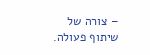– צורה של שיתוף פעולה.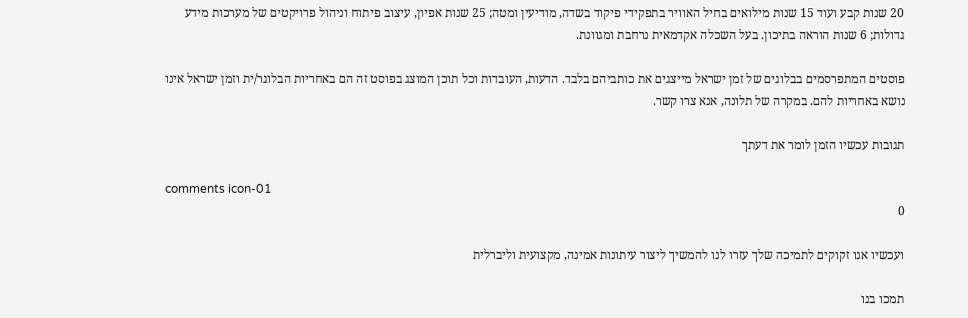20 שנות קבע ועוד 15 שנות מילואים בחיל האוויר בתפקידי פיקוד בשדה, מודיעין ומטה; 25 שנות אפיון, עיצוב פיתוח וניהול פרויקטים של מערכות מידע גדולות; 6 שנות הוראה בתיכון. בעל השכלה אקדמאית נרחבת ומגוונת.

פוסטים המתפרסמים בבלוגים של זמן ישראל מייצגים את כותביהם בלבד. הדעות, העובדות וכל תוכן המוצג בפוסט זה הם באחריות הבלוגר/ית וזמן ישראל אינו נושא באחריות להם. במקרה של תלונה, אנא צרו קשר.

תגובות עכשיו הזמן לומר את דעתך

comments icon-01
0

ועכשיו אנו זקוקים לתמיכה שלך עזרו לנו להמשיך ליצור עיתונות אמינה, מקצועית וליברלית

תמכו בנו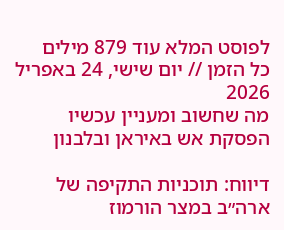לפוסט המלא עוד 879 מילים
כל הזמן // יום שישי, 24 באפריל 2026
מה שחשוב ומעניין עכשיו
הפסקת אש באיראן ובלבנון

דיווח: תוכניות התקיפה של ארה״ב במצר הורמוז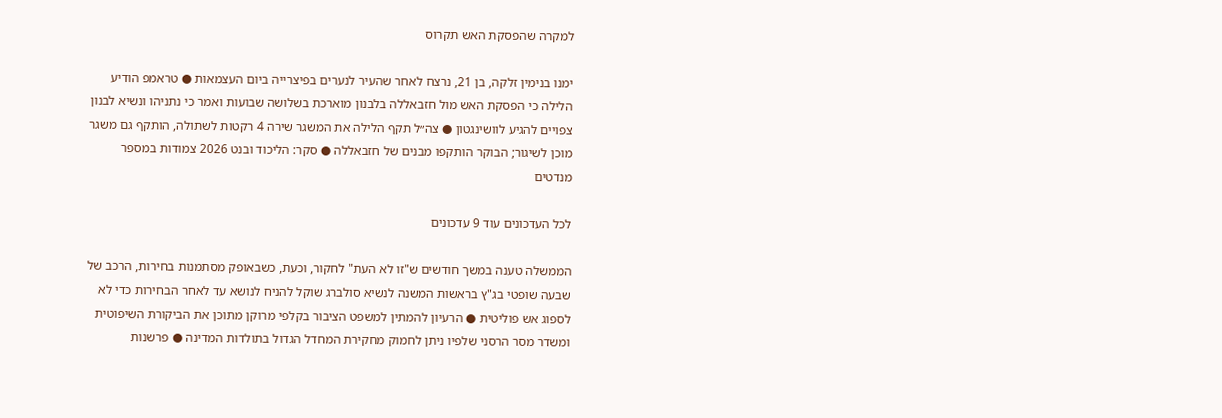למקרה שהפסקת האש תקרוס

ימנו בנימין זלקה, בן 21, נרצח לאחר שהעיר לנערים בפיצרייה ביום העצמאות ● טראמפ הודיע הלילה כי הפסקת האש מול חזבאללה בלבנון מוארכת בשלושה שבועות ואמר כי נתניהו ונשיא לבנון צפויים להגיע לוושינגטון ● צה״ל תקף הלילה את המשגר שירה 4 רקטות לשתולה, הותקף גם משגר מוכן לשיגור; הבוקר הותקפו מבנים של חזבאללה ● סקר: הליכוד ובנט 2026 צמודות במספר מנדטים

לכל העדכונים עוד 9 עדכונים

הממשלה טענה במשך חודשים ש"זו לא העת" לחקור, וכעת, כשבאופק מסתמנות בחירות, הרכב של שבעה שופטי בג"ץ בראשות המשנה לנשיא סולברג שוקל להניח לנושא עד לאחר הבחירות כדי לא לספוג אש פוליטית ● הרעיון להמתין למשפט הציבור בקלפי מרוקן מתוכן את הביקורת השיפוטית ומשדר מסר הרסני שלפיו ניתן לחמוק מחקירת המחדל הגדול בתולדות המדינה ● פרשנות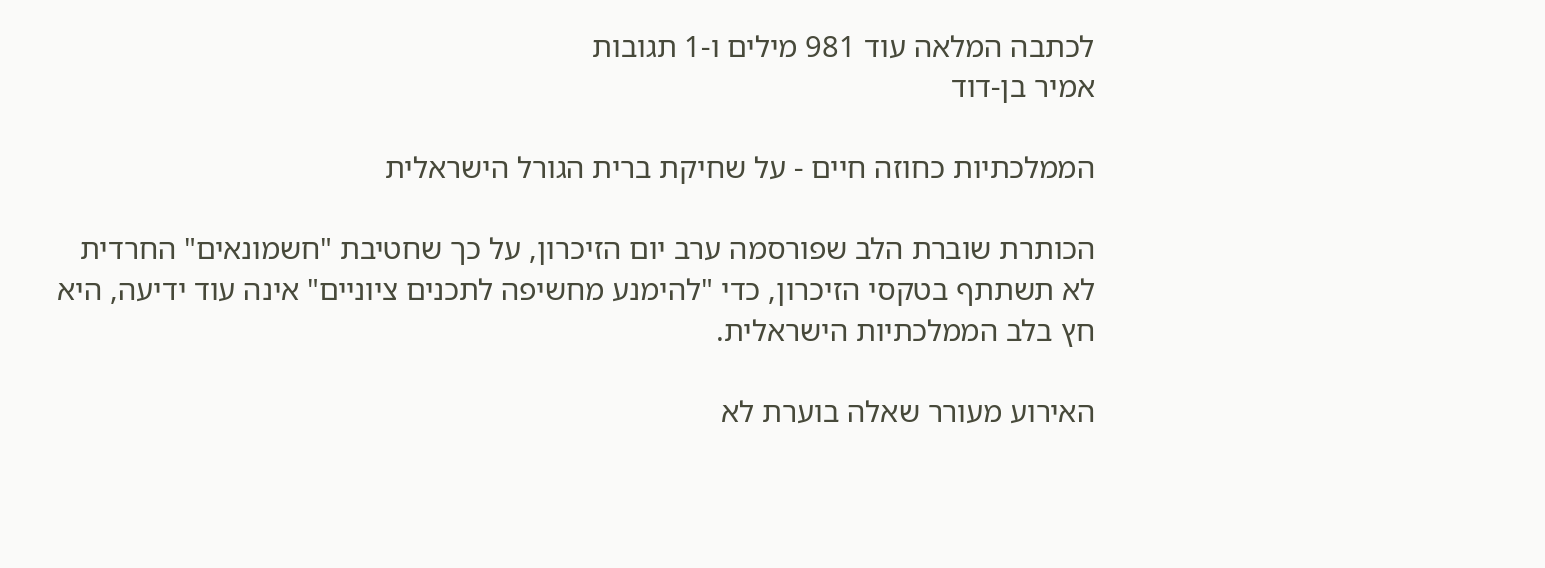לכתבה המלאה עוד 981 מילים ו-1 תגובות
אמיר בן-דוד

הממלכתיות כחוזה חיים - על שחיקת ברית הגורל הישראלית

הכותרת שוברת הלב שפורסמה ערב יום הזיכרון, על כך שחטיבת "חשמונאים" החרדית לא תשתתף בטקסי הזיכרון, כדי "להימנע מחשיפה לתכנים ציוניים" אינה עוד ידיעה, היא חץ בלב הממלכתיות הישראלית.

האירוע מעורר שאלה בוערת לא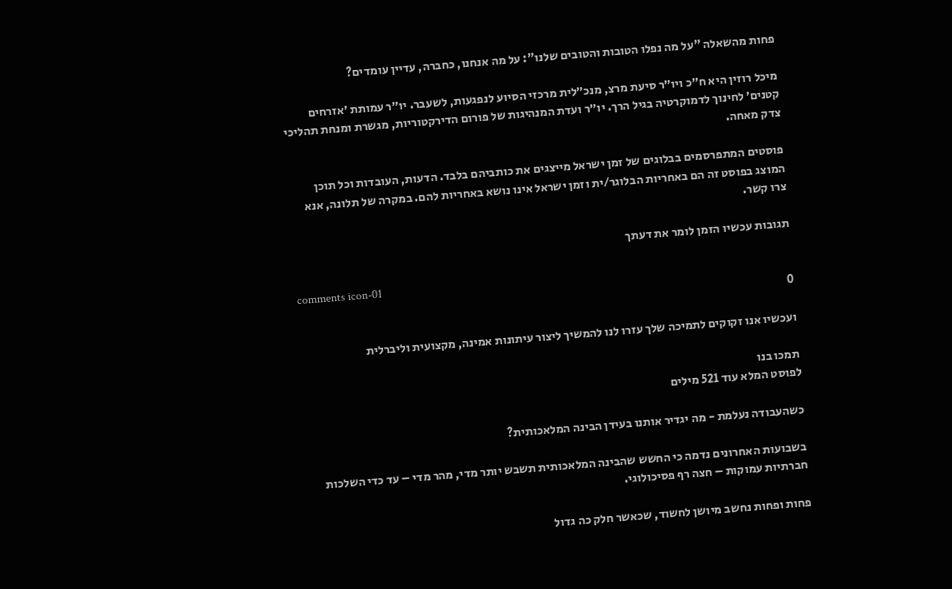פחות מהשאלה "על מה נפלו הטובות והטובים שלנו": על מה אנחנו, כחברה, עדיין עומדים?

מיכל רוזין היא ח״כ ויו״ר סיעת מרצ, מנכ״לית מרכזי הסיוע לנפגעות, לשעבר. יו״ר עמותת ׳אזרחים קטנים׳ לחינוך לדמוקרטיה בגיל הרך. יו״ר ועדת המנהיגות של פורום הדירקטוריות, מגשרת ומנחת תהליכי צדק מאחה.

פוסטים המתפרסמים בבלוגים של זמן ישראל מייצגים את כותביהם בלבד. הדעות, העובדות וכל תוכן המוצג בפוסט זה הם באחריות הבלוגר/ית וזמן ישראל אינו נושא באחריות להם. במקרה של תלונה, אנא צרו קשר.

תגובות עכשיו הזמן לומר את דעתך

comments icon-01
0

ועכשיו אנו זקוקים לתמיכה שלך עזרו לנו להמשיך ליצור עיתונות אמינה, מקצועית וליברלית

תמכו בנו
לפוסט המלא עוד 521 מילים

כשהעבודה נעלמת - מה יגדיר אותנו בעידן הבינה המלאכותית?

בשבועות האחרונים נדמה כי החשש שהבינה המלאכותית תשבש יותר מדי, מהר מדי – עד כדי השלכות חברתיות עמוקות – חצה רף פסיכולוגי.

פחות ופחות נחשב מיושן לחשוד, שכאשר חלק כה גדול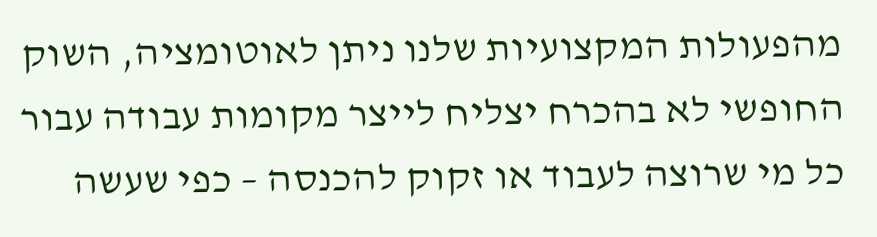מהפעולות המקצועיות שלנו ניתן לאוטומציה, השוק החופשי לא בהכרח יצליח לייצר מקומות עבודה עבור כל מי שרוצה לעבוד או זקוק להכנסה – כפי שעשה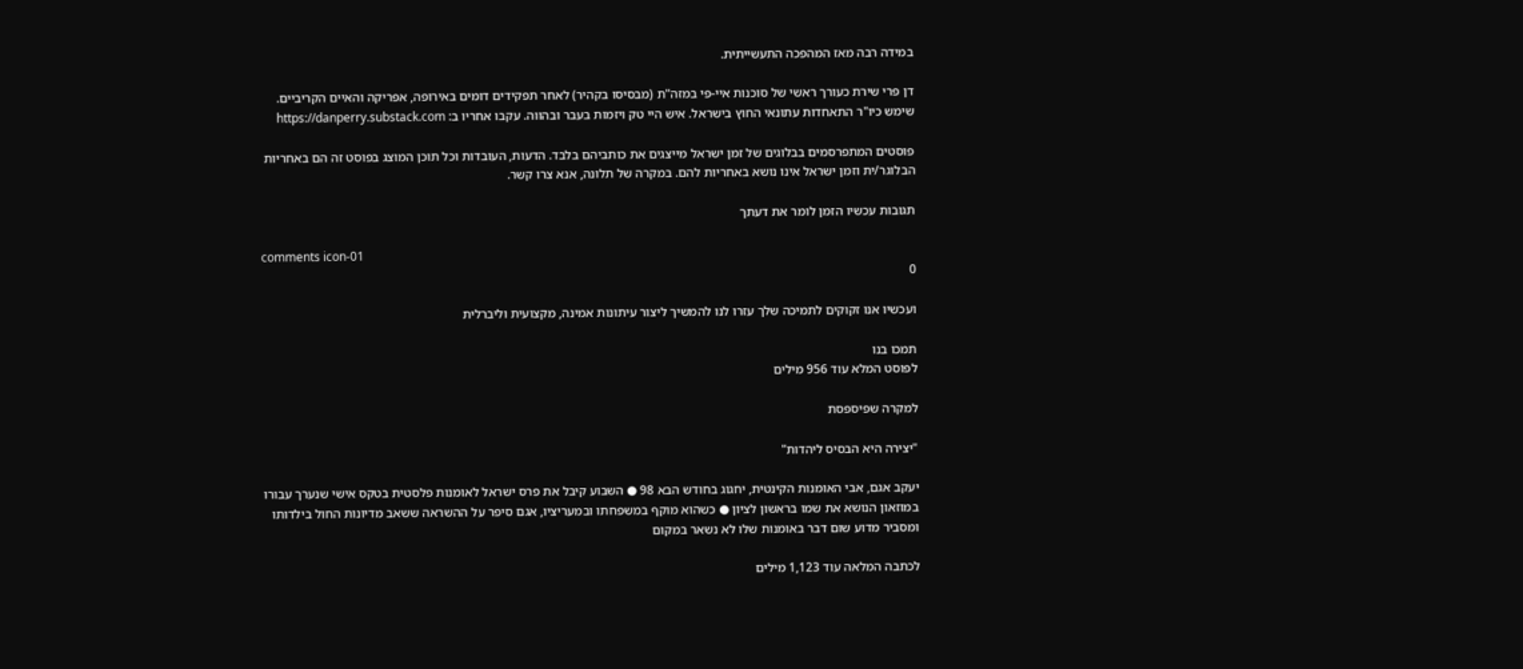במידה רבה מאז המהפכה התעשייתית.

דן פרי שירת כעורך ראשי של סוכנות איי-פי במזה"ת (מבסיסו בקהיר) לאחר תפקידים דומים באירופה, אפריקה והאיים הקריביים. שימש כיו"ר התאחדות עתונאי החוץ בישראל. איש היי טק ויזמות בעבר ובהווה. עקבו אחריו ב: https://danperry.substack.com

פוסטים המתפרסמים בבלוגים של זמן ישראל מייצגים את כותביהם בלבד. הדעות, העובדות וכל תוכן המוצג בפוסט זה הם באחריות הבלוגר/ית וזמן ישראל אינו נושא באחריות להם. במקרה של תלונה, אנא צרו קשר.

תגובות עכשיו הזמן לומר את דעתך

comments icon-01
0

ועכשיו אנו זקוקים לתמיכה שלך עזרו לנו להמשיך ליצור עיתונות אמינה, מקצועית וליברלית

תמכו בנו
לפוסט המלא עוד 956 מילים

למקרה שפיספסת

"יצירה היא הבסיס ליהדות"

יעקב אגם, אבי האומנות הקינטית, יחגוג בחודש הבא 98 ● השבוע קיבל את פרס ישראל לאומנות פלסטית בטקס אישי שנערך עבורו במוזאון הנושא את שמו בראשון לציון ● כשהוא מוקף במשפחתו ובמעריציו, אגם סיפר על ההשראה ששאב מדיונות החול בילדותו ומסביר מדוע שום דבר באומנות שלו לא נשאר במקום

לכתבה המלאה עוד 1,123 מילים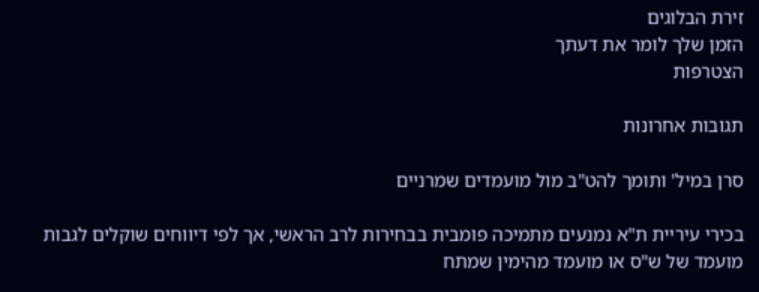זירת הבלוגים
הזמן שלך לומר את דעתך
הצטרפות

תגובות אחרונות

סרן במיל' ותומך להט"ב מול מועמדים שמרניים

בכירי עיריית ת"א נמנעים מתמיכה פומבית בבחירות לרב הראשי, אך לפי דיווחים שוקלים לגבות מועמד של ש"ס או מועמד מהימין שמתח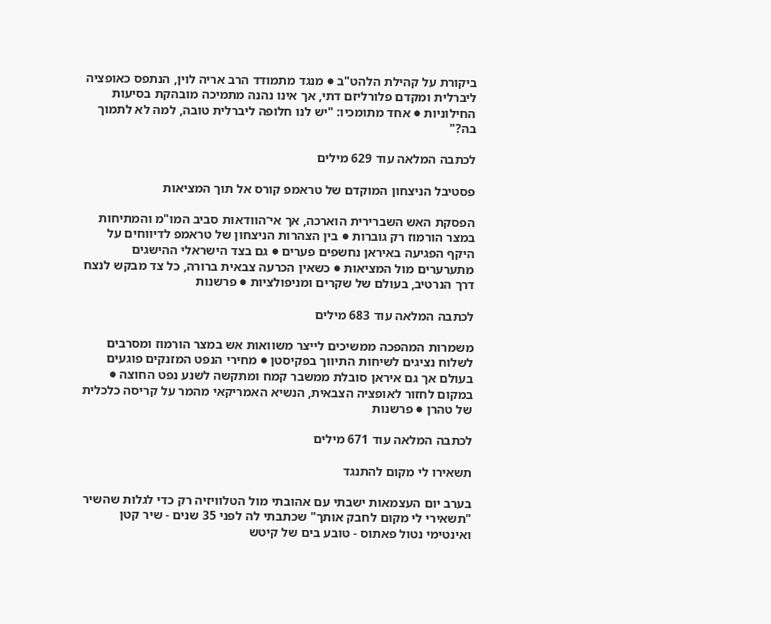ביקורת על קהילת הלהט"ב ● מנגד מתמודד הרב אריה לוין, הנתפס כאופציה ליברלית ומקדם פלורליזם דתי, אך אינו נהנה מתמיכה מובהקת בסיעות החילוניות ● אחד מתומכיו: "יש לנו חלופה ליברלית טובה, למה לא לתמוך בה?"

לכתבה המלאה עוד 629 מילים

פסטיבל הניצחון המוקדם של טראמפ קורס אל תוך המציאות

הפסקת האש השברירית הוארכה, אך אי־הוודאות סביב המו"מ והמתיחות במצר הורמוז רק גוברות ● בין הצהרות הניצחון של טראמפ לדיווחים על היקף הפגיעה באיראן נחשפים פערים ● גם בצד הישראלי ההישגים מתערערים מול המציאות ● כשאין הכרעה צבאית ברורה, כל צד מבקש לנצח דרך הנרטיב, בעולם של שקרים ומניפולציות ● פרשנות

לכתבה המלאה עוד 683 מילים

משמרות המהפכה ממשיכים לייצר משוואות אש במצר הורמוז ומסרבים לשלוח נציגים לשיחות התיווך בפקיסטן ● מחירי הנפט המזנקים פוגעים בעולם אך גם איראן סובלת ממשבר קמח ומתקשה לשנע נפט החוצה ● במקום לחזור לאופציה הצבאית, הנשיא האמריקאי מהמר על קריסה כלכלית של טהרן ● פרשנות

לכתבה המלאה עוד 671 מילים

תשאירו לי מקום להתנגד

בערב יום העצמאות ישבתי עם אהובתי מול הטלוויזיה רק כדי לגלות שהשיר "תשאירי לי מקום לחבק אותך" שכתבתי לה לפני 35 שנים - שיר קטן ואינטימי נטול פאתוס - טובע בים של קיטש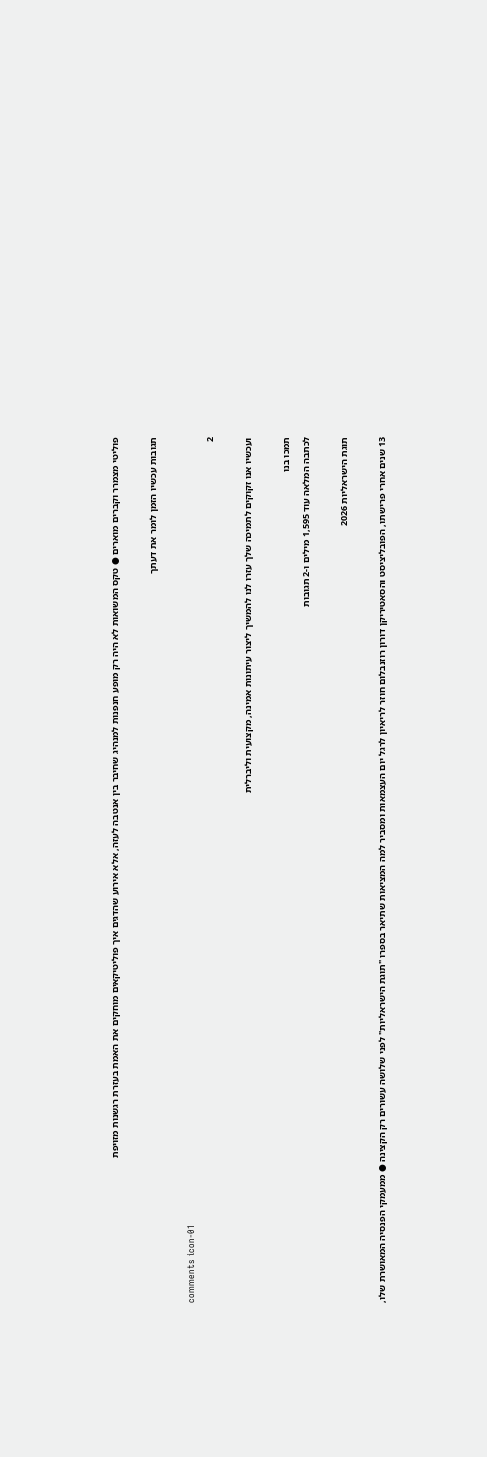פוליטי מצמרר וקברים מוארים ● טקס המשואות לא היה רק מופע חנפנות למנהיג שחיבר בין אנטבה לעזה, אלא אירוע שהדגים איך פוליטיקאים מוחקים את האמת בעזרת רגשנות מזויפת

תגובות עכשיו הזמן לומר את דעתך

comments icon-01
2

ועכשיו אנו זקוקים לתמיכה שלך עזרו לנו להמשיך ליצור עיתונות אמינה, מקצועית וליברלית

תמכו בנו
לכתבה המלאה עוד 1,595 מילים ו-2 תגובות

תוגת הישראליות 2026

13 שנים אחרי פרישתו, הפובליציסט והסאטיריקן דורון רוזנבלום חוזר לריאיון לרגל יום העצמאות ומסביר למה המציאות שתיאר בספרו "תוגת הישראליות" לפני שלושה עשורים רק הקצינה ● ממעמקי הפנסיה המאושרת שלו,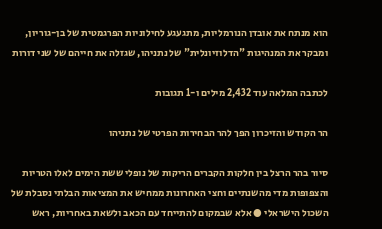הוא מנתח את אובדן הנורמליות, מתגעגע לחילוניות הפרגמטית של בן-גוריון, ומבקר את המנהיגות "הדלוזיונלית" של נתניהו, שגזלה את חייהם של שני דורות

לכתבה המלאה עוד 2,432 מילים ו-1 תגובות

הר הקודש והזיכרון הפך להר הבחירות הפרטי של נתניהו

סיור בהר הרצל בין חלקות הקברים הריקות של נופלי ששת הימים לאלו הטריות והצפופות מדי מהשנתיים וחצי האחרונות ממחיש את המציאות הבלתי נסבלת של השכול הישראלי ● אלא שבמקום להתייחד עם הכאב ולשאת באחריות, ראש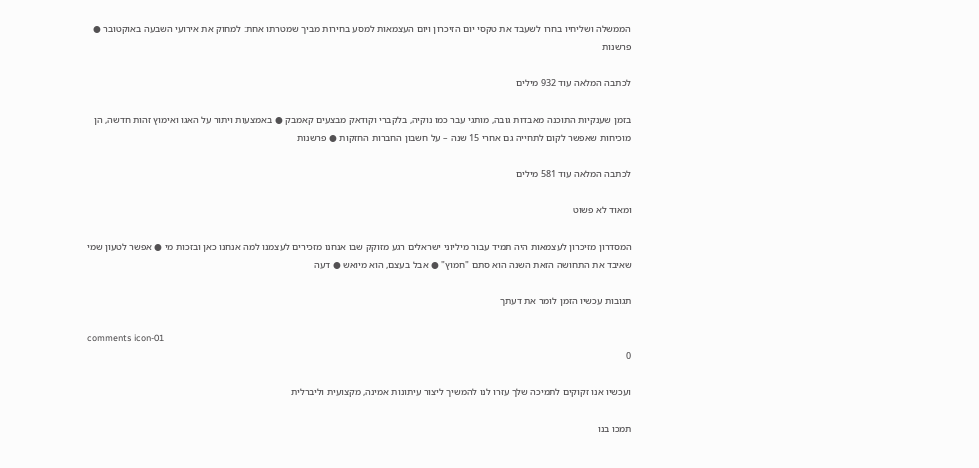הממשלה ושליחיו בחרו לשעבד את טקסי יום הזיכרון ויום העצמאות למסע בחירות מביך שמטרתו אחת: למחוק את אירועי השבעה באוקטובר ● פרשנות

לכתבה המלאה עוד 932 מילים

בזמן שענקיות התוכנה מאבדות גובה, מותגי עבר כמו נוקיה, בלקברי וקודאק מבצעים קאמבק ● באמצעות ויתור על האגו ואימוץ זהות חדשה, הן מוכיחות שאפשר לקום לתחייה גם אחרי 15 שנה – על חשבון החברות החזקות ● פרשנות

לכתבה המלאה עוד 581 מילים

ומאוד לא פשוט

המסדרון מזיכרון לעצמאות היה תמיד עבור מיליוני ישראלים רגע מזוקק שבו אנחנו מזכירים לעצמנו למה אנחנו כאן ובזכות מי ● אפשר לטעון שמי שאיבד את התחושה הזאת השנה הוא סתם "חמוץ" ● אבל בעצם, הוא מיואש ● דעה

תגובות עכשיו הזמן לומר את דעתך

comments icon-01
0

ועכשיו אנו זקוקים לתמיכה שלך עזרו לנו להמשיך ליצור עיתונות אמינה, מקצועית וליברלית

תמכו בנו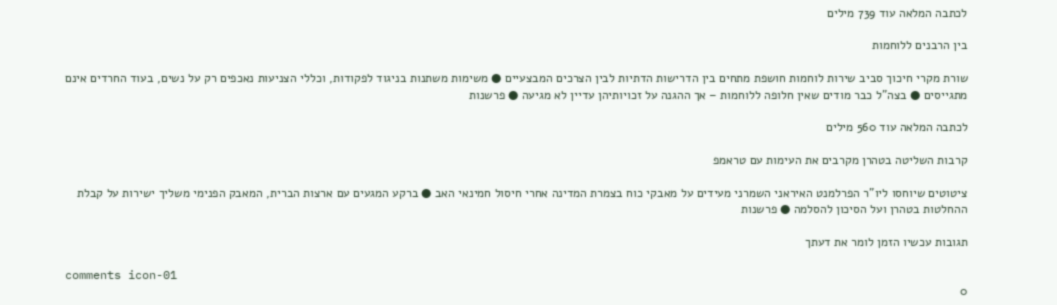לכתבה המלאה עוד 739 מילים

בין הרבנים ללוחמות

שורת מקרי חיכוך סביב שירות לוחמות חושפת מתחים בין הדרישות הדתיות לבין הצרכים המבצעיים ● משימות משתנות בניגוד לפקודות, וכללי הצניעות נאכפים רק על נשים, בעוד החרדים אינם מתגייסים ● בצה"ל כבר מודים שאין חלופה ללוחמות – אך ההגנה על זכויותיהן עדיין לא מגיעה ● פרשנות

לכתבה המלאה עוד 560 מילים

קרבות השליטה בטהרן מקרבים את העימות עם טראמפ

ציטוטים שיוחסו ליו"ר הפרלמנט האיראני השמרני מעידים על מאבקי כוח בצמרת המדינה אחרי חיסול חמינאי האב ● ברקע המגעים עם ארצות הברית, המאבק הפנימי משליך ישירות על קבלת ההחלטות בטהרן ועל הסיכון להסלמה ● פרשנות

תגובות עכשיו הזמן לומר את דעתך

comments icon-01
0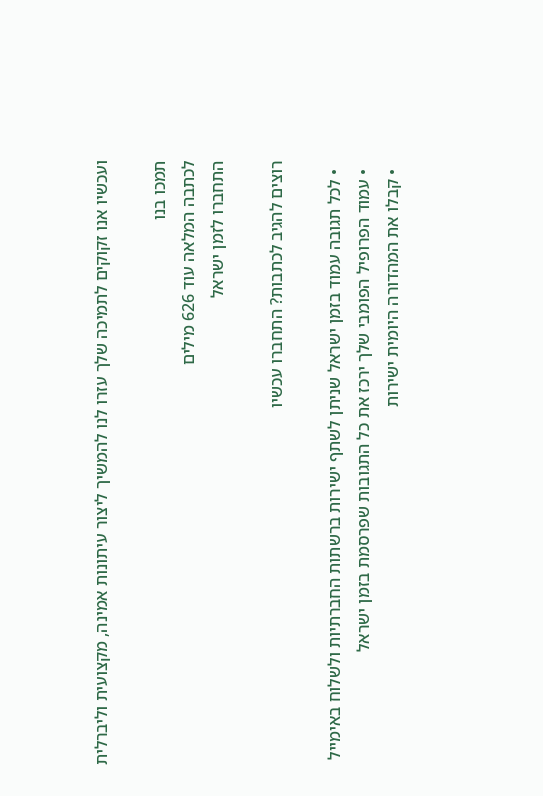ועכשיו אנו זקוקים לתמיכה שלך עזרו לנו להמשיך ליצור עיתונות אמינה, מקצועית וליברלית

תמכו בנו
לכתבה המלאה עוד 626 מילים
התחברו לזמן ישראל

רוצים להגיב לכתבות? התחברו עכשיו

  • לכל תגובה עמוד בזמן ישראל שניתן לשתף ישירות ברשתות החברתיות ולשלוח באימייל
  • עמוד הפרופיל הפומבי שלך ירכז את כל התגובות שפרסמת בזמן ישראל
  • קבלו את המהדורה היומית ישירות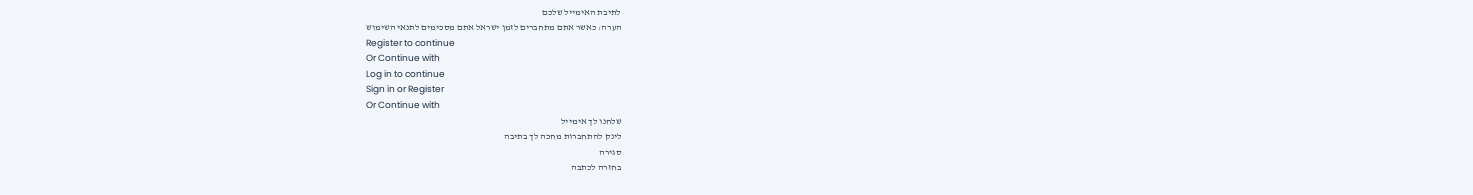לתיבת האימייל שלכם
הערה: כאשר אתם מתחברים לזמן ישראל אתם מסכימים לתנאי השימוש
Register to continue
Or Continue with
Log in to continue
Sign in or Register
Or Continue with
שלחנו לך אימייל
לינק להתחברות מחכה לך בתיבה
סגירה
בחזרה לכתבה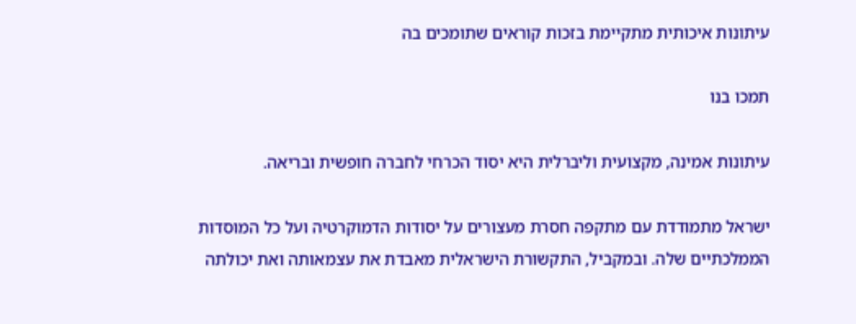עיתונות איכותית מתקיימת בזכות קוראים שתומכים בה

תמכו בנו

עיתונות אמינה, מקצועית וליברלית היא יסוד הכרחי לחברה חופשית ובריאה.

ישראל מתמודדת עם מתקפה חסרת מעצורים על יסודות הדמוקרטיה ועל כל המוסדות הממלכתיים שלה. ובמקביל, התקשורת הישראלית מאבדת את עצמאותה ואת יכולתה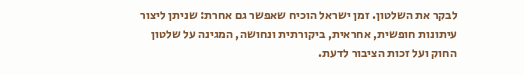לבקר את השלטון. זמן ישראל הוכיח שאפשר גם אחרת: שניתן ליצור עיתונות חופשית, אחראית, ביקורתית ונחושה, המגינה על שלטון החוק ועל זכות הציבור לדעת.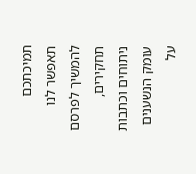תמיכתכם תאפשר לנו להמשיך לפרסם תחקירים, ניתוחים וכתבות עומק הנשענים על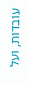עובדות, ועל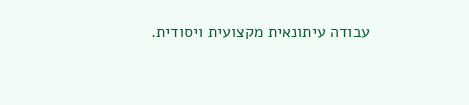עבודה עיתונאית מקצועית ויסודית.